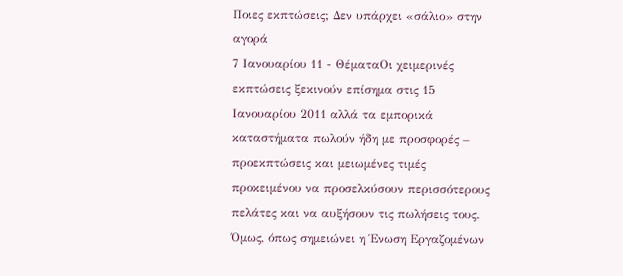Ποιες εκπτώσεις; Δεν υπάρχει «σάλιο» στην αγορά
7 Ιανουαρίου 11 - ΘέματαΟι χειμερινές εκπτώσεις ξεκινούν επίσημα στις 15 Ιανουαρίου 2011 αλλά τα εμπορικά καταστήματα πωλούν ήδη με προσφορές – προεκπτώσεις και μειωμένες τιμές προκειμένου να προσελκύσουν περισσότερους πελάτες και να αυξήσουν τις πωλήσεις τους.
Όμως, όπως σημειώνει η Ένωση Εργαζομένων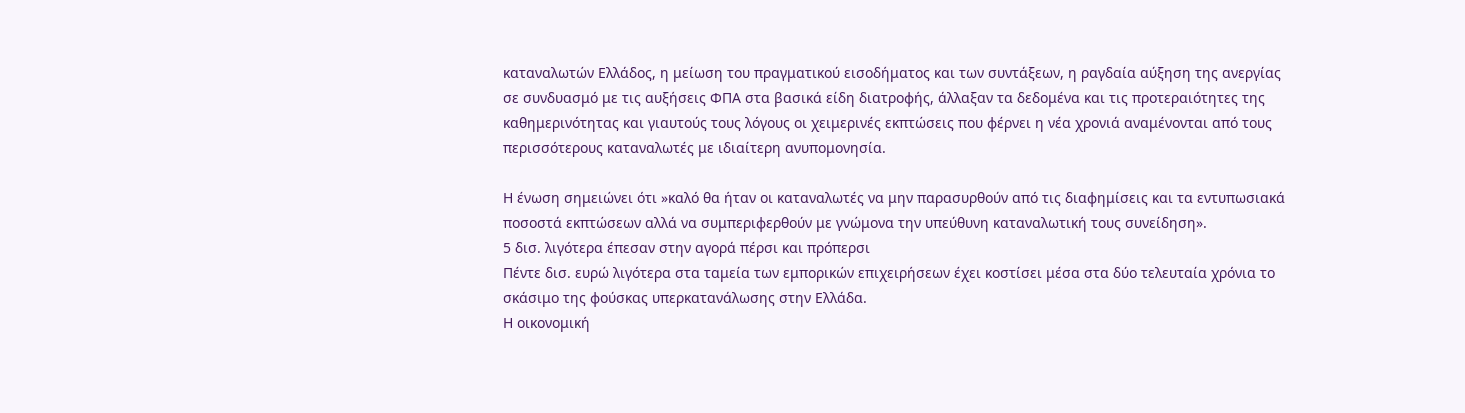καταναλωτών Ελλάδος, η μείωση του πραγματικού εισοδήματος και των συντάξεων, η ραγδαία αύξηση της ανεργίας σε συνδυασμό με τις αυξήσεις ΦΠΑ στα βασικά είδη διατροφής, άλλαξαν τα δεδομένα και τις προτεραιότητες της καθημερινότητας και γιαυτούς τους λόγους οι χειμερινές εκπτώσεις που φέρνει η νέα χρονιά αναμένονται από τους περισσότερους καταναλωτές με ιδιαίτερη ανυπομονησία.

Η ένωση σημειώνει ότι »καλό θα ήταν οι καταναλωτές να μην παρασυρθούν από τις διαφημίσεις και τα εντυπωσιακά ποσοστά εκπτώσεων αλλά να συμπεριφερθούν με γνώμονα την υπεύθυνη καταναλωτική τους συνείδηση».
5 δισ. λιγότερα έπεσαν στην αγορά πέρσι και πρόπερσι
Πέντε δισ. ευρώ λιγότερα στα ταμεία των εμπορικών επιχειρήσεων έχει κοστίσει μέσα στα δύο τελευταία χρόνια το σκάσιμο της φούσκας υπερκατανάλωσης στην Ελλάδα.
Η οικονομική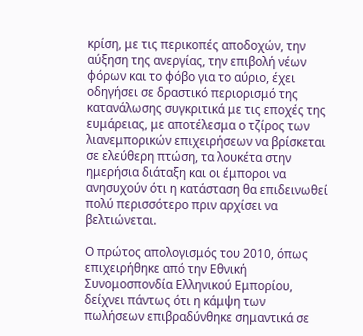κρίση, με τις περικοπές αποδοχών, την αύξηση της ανεργίας, την επιβολή νέων φόρων και το φόβο για το αύριο, έχει οδηγήσει σε δραστικό περιορισμό της κατανάλωσης συγκριτικά με τις εποχές της ευμάρειας, με αποτέλεσμα ο τζίρος των λιανεμπορικών επιχειρήσεων να βρίσκεται σε ελεύθερη πτώση, τα λουκέτα στην ημερήσια διάταξη και οι έμποροι να ανησυχούν ότι η κατάσταση θα επιδεινωθεί πολύ περισσότερο πριν αρχίσει να βελτιώνεται.

Ο πρώτος απολογισμός του 2010, όπως επιχειρήθηκε από την Εθνική Συνομοσπονδία Ελληνικού Εμπορίου, δείχνει πάντως ότι η κάμψη των πωλήσεων επιβραδύνθηκε σημαντικά σε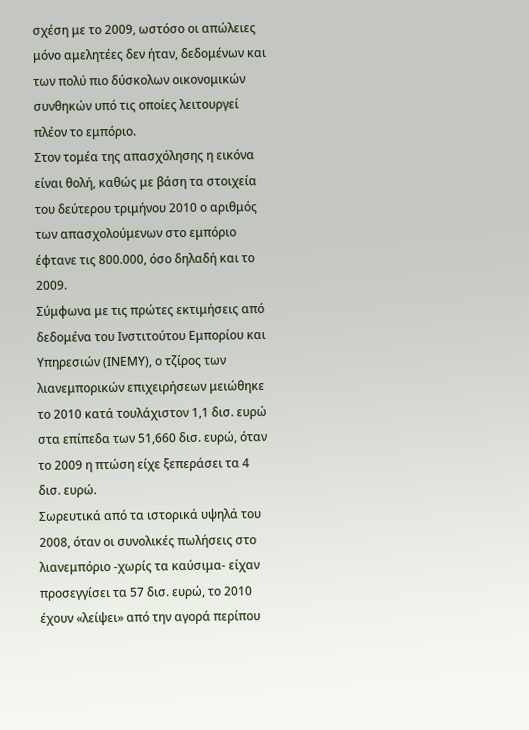σχέση με το 2009, ωστόσο οι απώλειες μόνο αμελητέες δεν ήταν, δεδομένων και των πολύ πιο δύσκολων οικονομικών συνθηκών υπό τις οποίες λειτουργεί πλέον το εμπόριο.
Στον τομέα της απασχόλησης η εικόνα είναι θολή, καθώς με βάση τα στοιχεία του δεύτερου τριμήνου 2010 ο αριθμός των απασχολούμενων στο εμπόριο έφτανε τις 800.000, όσο δηλαδή και το 2009.
Σύμφωνα με τις πρώτες εκτιμήσεις από δεδομένα του Ινστιτούτου Εμπορίου και Υπηρεσιών (ΙΝΕΜΥ), ο τζίρος των λιανεμπορικών επιχειρήσεων μειώθηκε το 2010 κατά τουλάχιστον 1,1 δισ. ευρώ στα επίπεδα των 51,660 δισ. ευρώ, όταν το 2009 η πτώση είχε ξεπεράσει τα 4 δισ. ευρώ.
Σωρευτικά από τα ιστορικά υψηλά του 2008, όταν οι συνολικές πωλήσεις στο λιανεμπόριο -χωρίς τα καύσιμα- είχαν προσεγγίσει τα 57 δισ. ευρώ, το 2010 έχουν «λείψει» από την αγορά περίπου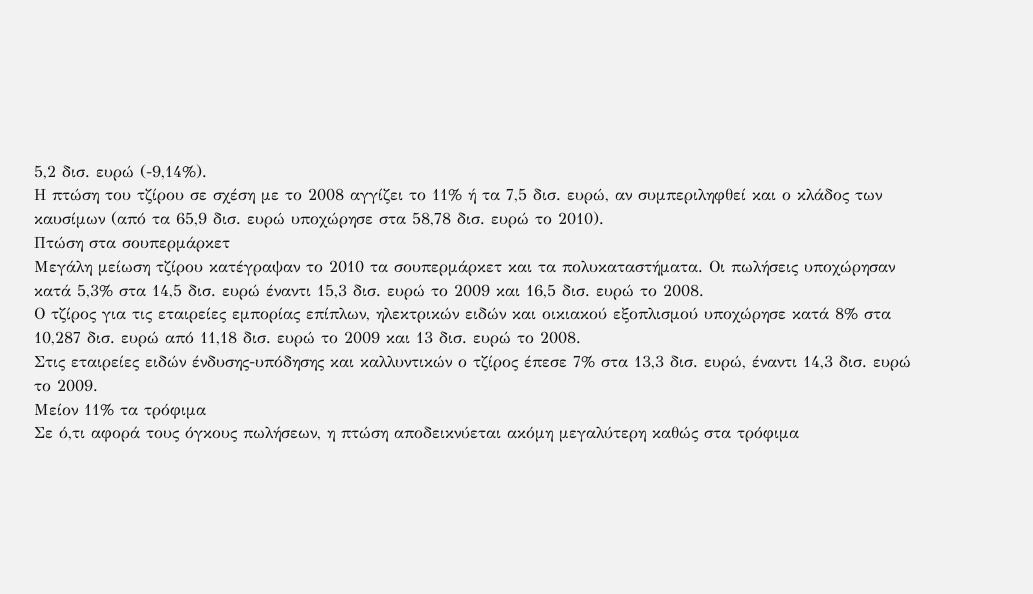5,2 δισ. ευρώ (-9,14%).
Η πτώση του τζίρου σε σχέση με το 2008 αγγίζει το 11% ή τα 7,5 δισ. ευρώ, αν συμπεριληφθεί και ο κλάδος των καυσίμων (από τα 65,9 δισ. ευρώ υποχώρησε στα 58,78 δισ. ευρώ το 2010).
Πτώση στα σουπερμάρκετ
Μεγάλη μείωση τζίρου κατέγραψαν το 2010 τα σουπερμάρκετ και τα πολυκαταστήματα. Οι πωλήσεις υποχώρησαν κατά 5,3% στα 14,5 δισ. ευρώ έναντι 15,3 δισ. ευρώ το 2009 και 16,5 δισ. ευρώ το 2008.
Ο τζίρος για τις εταιρείες εμπορίας επίπλων, ηλεκτρικών ειδών και οικιακού εξοπλισμού υποχώρησε κατά 8% στα 10,287 δισ. ευρώ από 11,18 δισ. ευρώ το 2009 και 13 δισ. ευρώ το 2008.
Στις εταιρείες ειδών ένδυσης-υπόδησης και καλλυντικών ο τζίρος έπεσε 7% στα 13,3 δισ. ευρώ, έναντι 14,3 δισ. ευρώ το 2009.
Μείον 11% τα τρόφιμα
Σε ό,τι αφορά τους όγκους πωλήσεων, η πτώση αποδεικνύεται ακόμη μεγαλύτερη καθώς στα τρόφιμα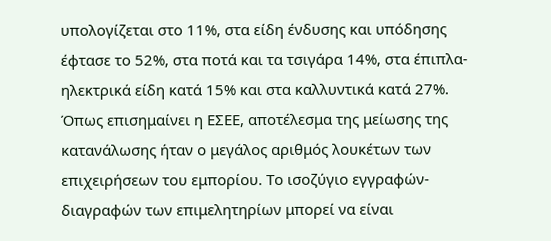υπολογίζεται στο 11%, στα είδη ένδυσης και υπόδησης έφτασε το 52%, στα ποτά και τα τσιγάρα 14%, στα έπιπλα-ηλεκτρικά είδη κατά 15% και στα καλλυντικά κατά 27%.
Όπως επισημαίνει η ΕΣΕΕ, αποτέλεσμα της μείωσης της κατανάλωσης ήταν ο μεγάλος αριθμός λουκέτων των επιχειρήσεων του εμπορίου. Το ισοζύγιο εγγραφών-διαγραφών των επιμελητηρίων μπορεί να είναι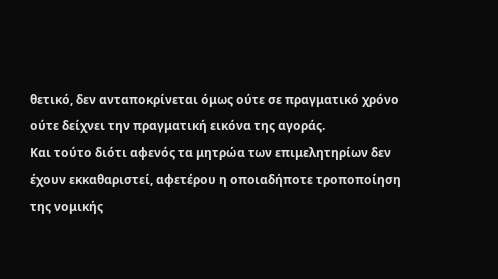θετικό, δεν ανταποκρίνεται όμως ούτε σε πραγματικό χρόνο ούτε δείχνει την πραγματική εικόνα της αγοράς.
Και τούτο διότι αφενός τα μητρώα των επιμελητηρίων δεν έχουν εκκαθαριστεί, αφετέρου η οποιαδήποτε τροποποίηση της νομικής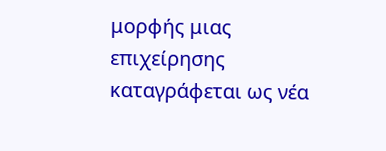μορφής μιας επιχείρησης καταγράφεται ως νέα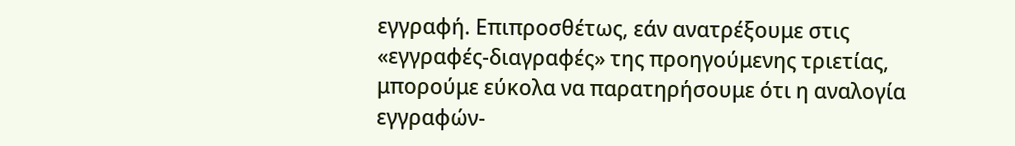εγγραφή. Επιπροσθέτως, εάν ανατρέξουμε στις «εγγραφές-διαγραφές» της προηγούμενης τριετίας, μπορούμε εύκολα να παρατηρήσουμε ότι η αναλογία εγγραφών-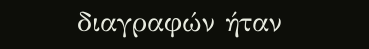διαγραφών ήταν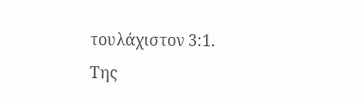τουλάχιστον 3:1.
Της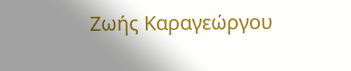Ζωής Καραγεώργου